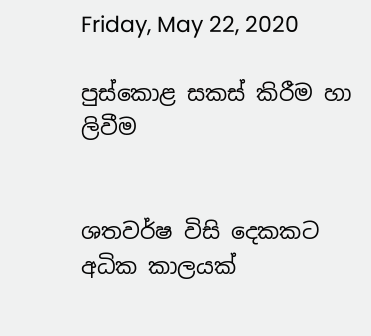Friday, May 22, 2020

පුස්කොළ සකස් කිරීම හා ලිවීම


ශතවර්ෂ විසි දෙකකට අධික කාලයක්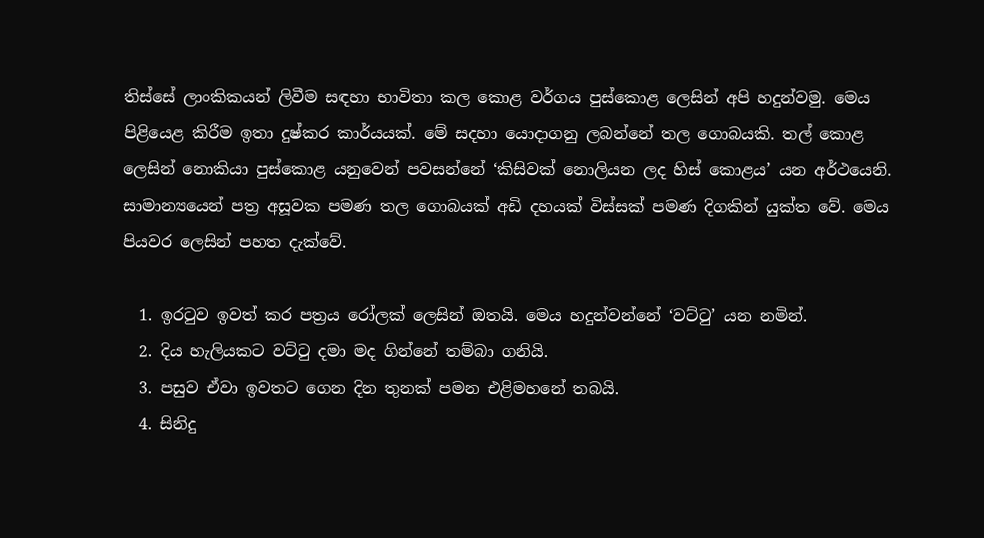තිස්සේ ලාංකිකයන් ලිවීම සඳහා භාවිතා කල කොළ වර්ගය පුස්කොළ ලෙසින් අපි හදුන්වමු. මෙය පිළියෙළ කිරීම ඉතා දුෂ්කර කාර්යයක්. මේ සදහා යොදාගනු ලබන්නේ තල ගොබයකි. තල් කොළ ලෙසින් නොකියා පුස්කොළ යනුවෙන් පවසන්නේ ‘කිසිවක් නොලියන ලද හිස් කොළය’ යන අර්ථයෙනි. සාමාන්‍යයෙන් පත්‍ර අසූවක පමණ තල ගොබයක් අඩි දහයක් විස්සක් පමණ දිගකින් යුක්ත වේ. මෙය පියවර ලෙසින් පහත දැක්වේ.

  1. ඉරටුව ඉවත් කර පත්‍රය රෝලක් ලෙසින් ඔතයි. මෙය හදුන්වන්නේ ‘වට්ටු’ යන නමින්.
  2. දිය හැලියකට වට්ටු දමා මද ගින්නේ තම්බා ගනියි.
  3. පසුව ඒවා ඉවතට ගෙන දින තුනක් පමන එළිමහනේ තබයි.
  4. සිනිදු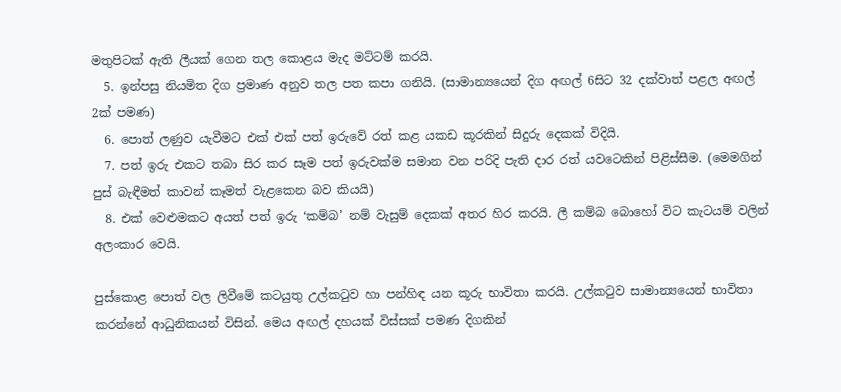මතුපිටක් ඇති ලීයක් ගෙන තල කොළය මැද මට්ටම් කරයි.
  5. ඉන්පසු නියමිත දිග ප්‍රමාණ අනුව තල පත කපා ගනියි. (සාමාන්‍යයෙන් දිග අඟල් 6සිට 32 දක්වාත් පළල අඟල් 2ක් පමණ)
  6. පොත් ලණුව යැවීමට එක් එක් පත් ඉරුවේ රත් කළ යකඩ කූරකින් සිදුරු දෙකක් විදියි.
  7. පත් ඉරු එකට තබා සිර කර සෑම පත් ඉරුවක්ම සමාන වන පරිදි පැති දාර රත් යවටෙකින් පිළිස්සීම. (මෙමගින් පුස් බැඳීමත් කාවන් කෑමත් වැළකෙන බව කියයි)
  8. එක් වෙළුමකට අයත් පත් ඉරු ‘කම්බ’ නම් වැසුම් දෙකක් අතර හිර කරයි. ලී කම්බ බොහෝ විට කැටයම් වලින් අලංකාර වෙයි.

පුස්කොළ පොත් වල ලිවීමේ කටයුතු උල්කටුව හා පන්හිඳ යන කූරු භාවිතා කරයි. උල්කටුව සාමාන්‍යයෙන් භාවිතා කරන්නේ ආධුනිකයන් විසින්. මෙය අඟල් දහයක් විස්සක් පමණ දිගකින්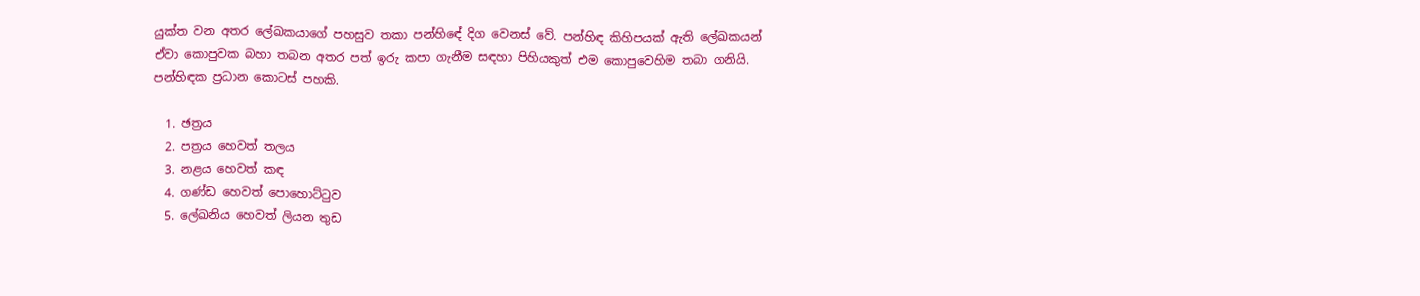යුක්ත වන අතර ලේඛකයාගේ පහසුව තකා පන්හිඳේ දිග වෙනස් වේ. පන්හිඳ කිහිපයක් ඇති ලේඛකයන් ඒවා කොපුවක බහා තබන අතර පත් ඉරු කපා ගැනීම සඳහා පිහියකුත් එම කොපුවෙහිම තබා ගනියි. පන්හිඳක ප්‍රධාන කොටස් පහකි.

  1. ඡත්‍රය
  2. පත්‍රය හෙවත් තලය
  3. නළය හෙවත් කඳ
  4. ගණ්ඩ හෙවත් පොහොට්ටුව
  5. ලේඛනිය හෙවත් ලියන තුඩ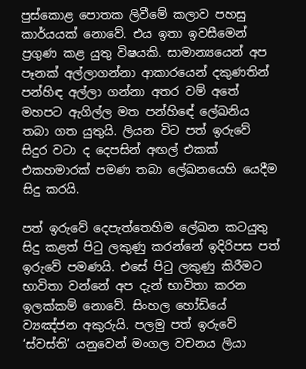පුස්කොළ පොතක ලිවීමේ කලාව පහසු කාර්යයක් නොවේ. එය ඉතා ඉවසීමෙන් ප්‍රගුණ කළ යුතු විෂයකි. සාමාන්‍යයෙන් අප පෑනක් අල්ලාගන්නා ආකාරයෙන් දකුණතින් පන්හිඳ අල්ලා ගන්නා අතර වම් අතේ මහපට ඇගිල්ල මත පන්හිඳේ ලේඛනිය තබා ගත යුතුයි. ලියන විට පත් ඉරුවේ සිදුර වටා ද දෙපසින් අඟල් එකක් එකහමාරක් පමණ තබා ලේඛනයෙහි යෙදීම සිදු කරයි.

පත් ඉරුවේ දෙපැත්තෙහිම ලේඛන කටයුතු සිදු කළත් පිටු ලකුණු කරන්නේ ඉදිරිපස පත් ඉරුවේ පමණයි. එසේ පිටු ලකුණු කිරීමට භාවිතා වන්නේ අප දැන් භාවිතා කරන ඉලක්කම් නොවේ. සිංහල හෝඩියේ ව්‍යඤ්ජන අකුරුයි. පලමු පත් ඉරුවේ ‘ස්වස්ති’ යනුවෙන් මංගල වචනය ලියා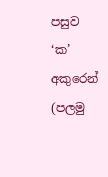පසුව ‘ක’ අකුරෙන් (පලමු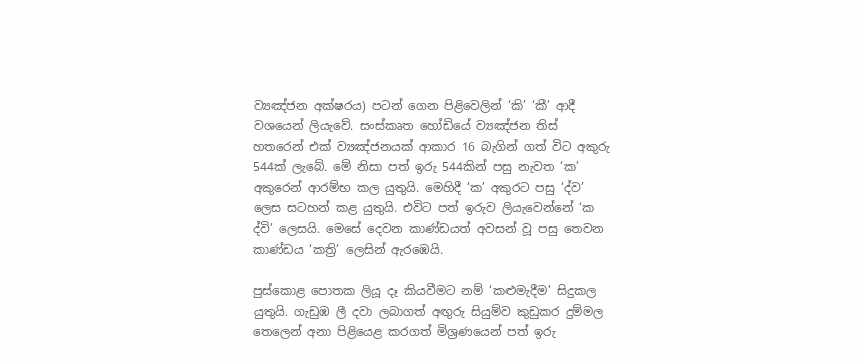ව්‍යඤ්ජන අක්ෂරය) පටන් ගෙන පිළිවෙලින් ‘කි’ ‘කී’ ආදී වශයෙන් ලියැවේ. සංස්කෘත හෝඩියේ ව්‍යඤ්ජන තිස් හතරෙන් එක් ව්‍යඤ්ජනයක් ආකාර 16 බැගින් ගත් විට අකුරු 544ක් ලැබේ. මේ නිසා පත් ඉරු 544කින් පසු නැවත ‘ක’ අකුරෙන් ආරම්භ කල යුතුයි. මෙහිදී ‘ක’ අකුරට පසු ‘ද්ව’ ලෙස සටහන් කළ යුතුයි. එවිට පත් ඉරුව ලියැවෙන්නේ ‘ක ද්වි’ ලෙසයි. මෙසේ දෙවන කාණ්ඩයත් අවසන් වූ පසු තෙවන කාණ්ඩය ‘කත්‍රි’ ලෙසින් ඇරඹෙයි.

පුස්කොළ පොතක ලියූ දෑ කියවීමට නම් ‘කළුමැදීම’ සිදුකල යුතුයි. ගැඩුඹ ලී දවා ලබාගත් අඟුරු සියුම්ව කුඩුකර දුම්මල තෙලෙන් අනා පිළියෙළ කරගත් මිශ්‍රණයෙන් පත් ඉරු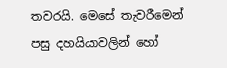තවරයි. මෙසේ තැවරීමෙන් පසු දහයියාවලින් හෝ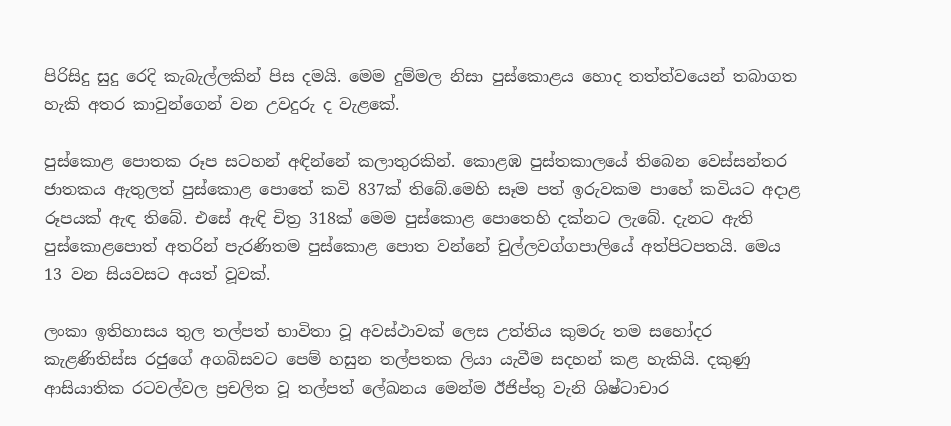පිරිසිදු සුදු රෙදි කැබැල්ලකින් පිස දමයි. මෙම දුම්මල නිසා පුස්කොළය හොද තත්ත්වයෙන් තබාගත හැකි අතර කාවුන්ගෙන් වන උවදුරු ද වැළකේ.

පුස්කොළ පොතක රූප සටහන් අඳින්නේ කලාතුරකින්. කොළඹ පුස්තකාලයේ තිබෙන වෙස්සන්තර ජාතකය ඇතුලත් පුස්කොළ පොතේ කවි 837ක් තිබේ.මෙහි සෑම පත් ඉරුවකම පාහේ කවියට අදාළ රූපයක් ඇඳ තිබේ. එසේ ඇඳි චිත්‍ර 318ක් මෙම පුස්කොළ පොතෙහි දක්නට ලැබේ. දැනට ඇති පුස්කොළපොත් අතරින් පැරණිතම පුස්කොළ පොත වන්නේ චුල්ලවග්ගපාලියේ අත්පිටපතයි. මෙය 13 වන සියවසට අයත් වූවක්.

ලංකා ඉතිහාසය තුල තල්පත් භාවිතා වූ අවස්ථාවක් ලෙස උත්තිය කුමරු තම සහෝදර කැළණිතිස්ස රජුගේ අගබිසවට පෙම් හසුන තල්පතක ලියා යැවීම සදහන් කළ හැකියි. දකුණු ආසියාතික රටවල්වල ප්‍රචලිත වූ තල්පත් ලේඛනය මෙන්ම ඊජිප්තු වැනි ශිෂ්ටාචාර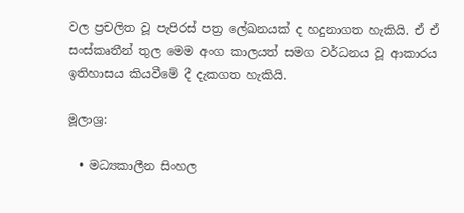වල ප්‍රචලිත වූ පැපිරස් පත්‍ර ලේඛනයක් ද හදුනාගත හැකියි. ඒ ඒ සංස්කෘතීන් තුල මෙම අංග කාලයත් සමග වර්ධනය වූ ආකාරය ඉතිහාසය කියවීමේ දී දැකගත හැකියි.

මූලාශ්‍ර:

  • මධ්‍යකාලීන සිංහල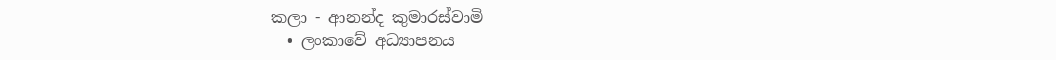කලා - ආනන්ද කුමාරස්වාමි
  • ලංකාවේ අධ්‍යාපනය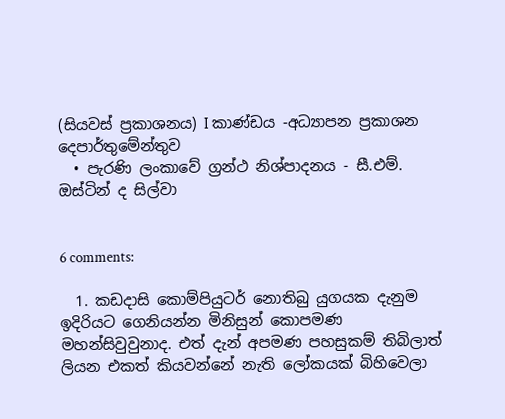(සියවස් ප්‍රකාශනය) I කාණ්ඩය -අධ්‍යාපන ප්‍රකාශන දෙපාර්තුමේන්තුව
  • පැරණි ලංකාවේ ග්‍රන්ථ නිශ්පාදනය - සී.එම්. ඔස්ටින් ද සිල්වා


6 comments:

  1. කඩදාසි කොම්පියුටර් නොතිබු යුගයක දැනුම ඉදිරියට ගෙනියන්න මිනිසුන් කොපමණ මහන්සිවුවුනාද. එත් දැන් අපමණ පහසුකම් තිබිලාත් ලියන එකත් කියවන්නේ නැති ලෝකයක් බිහිවෙලා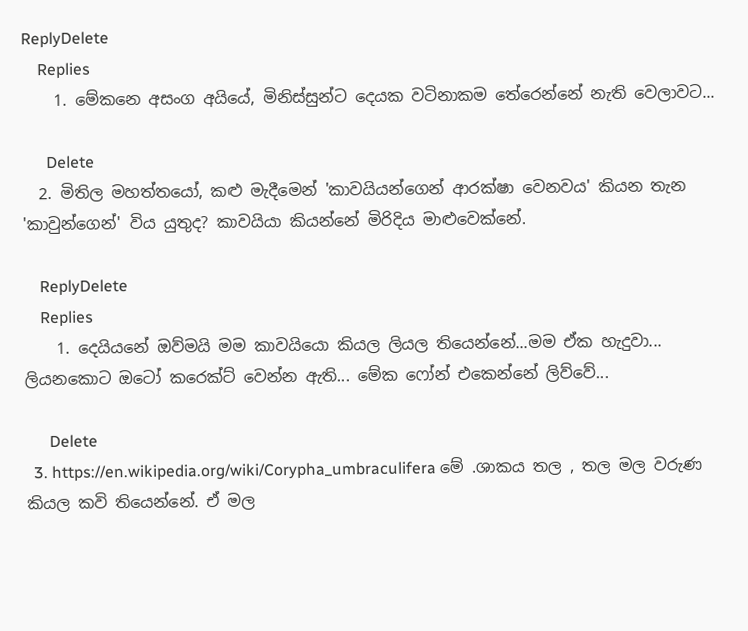ReplyDelete
    Replies
    1. මේකනෙ අසංග අයියේ, මිනිස්සුන්ට දෙයක වටිනාකම තේරෙන්නේ නැති වෙලාවට...

      Delete
  2. මිතිල මහත්තයෝ, කළු මැදීමෙන් 'කාවයියන්ගෙන් ආරක්ෂා වෙනවය' කියන තැන 'කාවුන්ගෙන්' විය යුතුද? කාවයියා කියන්නේ මිරිදිය මාළුවෙක්නේ.

    ReplyDelete
    Replies
    1. දෙයියනේ ඔව්මයි මම කාවයියො කියල ලියල තියෙන්නේ...මම ඒක හැදුවා... ලියනකොට ඔටෝ කරෙක්ට් වෙන්න ඇති... මේක ෆෝන් එකෙන්නේ ලිව්වේ...

      Delete
  3. https://en.wikipedia.org/wiki/Corypha_umbraculifera මේ .ශාකය තල , තල මල වරුණ කියල කවි තියෙන්නේ. ඒ මල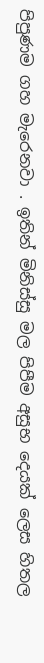පිපුණම ගහ මැරෙනවා . ඉතින් මිනිස්සු මල පිපීම අසුභ දෙයක් ලෙස හිතල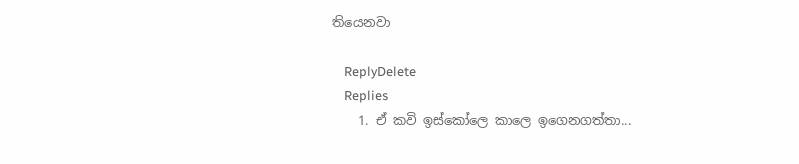තියෙනවා

    ReplyDelete
    Replies
    1. ඒ කවි ඉස්කෝලෙ කාලෙ ඉගෙනගත්තා...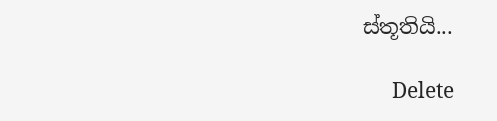ස්තූතියි...

      Delete